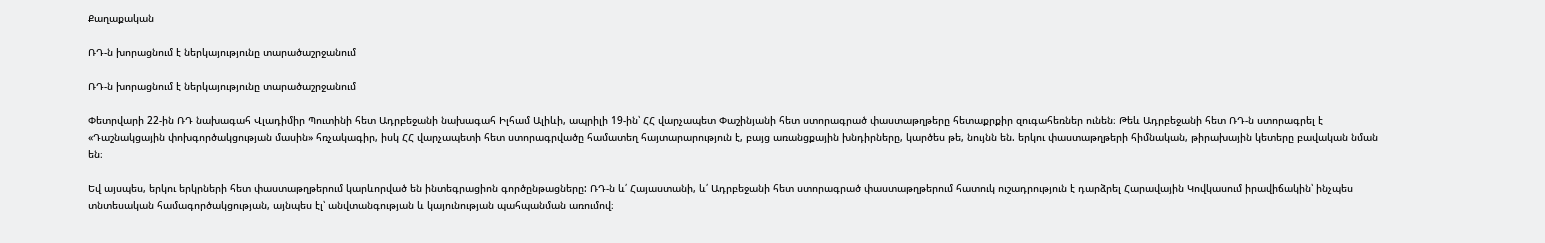Քաղաքական

ՌԴ-ն խորացնում է ներկայությունը տարածաշրջանում

ՌԴ-ն խորացնում է ներկայությունը տարածաշրջանում

Փետրվարի 22-ին ՌԴ նախագահ Վլադիմիր Պուտինի հետ Ադրբեջանի նախագահ Իլհամ Ալիևի, ապրիլի 19-ին՝ ՀՀ վարչապետ Փաշինյանի հետ ստորագրած փաստաթղթերը հետաքրքիր զուգահեռներ ունեն։ Թեև Ադրբեջանի հետ ՌԴ-ն ստորագրել է «Դաշնակցային փոխգործակցության մասին» հռչակագիր, իսկ ՀՀ վարչապետի հետ ստորագրվածը համատեղ հայտարարություն է, բայց առանցքային խնդիրները, կարծես թե, նույնն են. երկու փաստաթղթերի հիմնական, թիրախային կետերը բավական նման են։

Եվ այսպես, երկու երկրների հետ փաստաթղթերում կարևորված են ինտեգրացիոն գործընթացները: ՌԴ-ն և՛ Հայաստանի, և՛ Ադրբեջանի հետ ստորագրած փաստաթղթերում հատուկ ուշադրություն է դարձրել Հարավային Կովկասում իրավիճակին՝ ինչպես տնտեսական համագործակցության, այնպես էլ՝ անվտանգության և կայունության պահպանման առումով։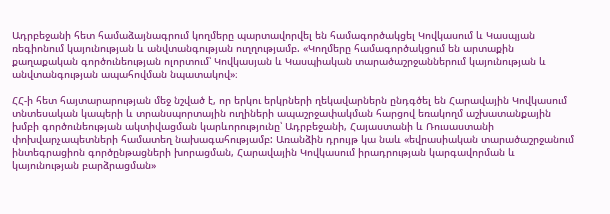Ադրբեջանի հետ համաձայնագրում կողմերը պարտավորվել են համագործակցել Կովկասում և Կասպյան ռեգիոնում կայունության և անվտանգության ուղղությամբ. «Կողմերը համագործակցում են արտաքին քաղաքական գործունեության ոլորտում՝ Կովկասյան և Կասպիական տարածաշրջաններում կայունության և անվտանգության ապահովման նպատակով»։

ՀՀ-ի հետ հայտարարության մեջ նշված է, որ երկու երկրների ղեկավարներն ընդգծել են Հարավային Կովկասում տնտեսական կապերի և տրանսպորտային ուղիների ապաշրջափակման հարցով եռակողմ աշխատանքային խմբի գործունեության ակտիվացման կարևորությունը՝ Ադրբեջանի, Հայաստանի և Ռուսաստանի փոխվարչապետների համատեղ նախագահությամբ: Առանձին դրույթ կա նաև «եվրասիական տարածաշրջանում ինտեգրացիոն գործընթացների խորացման, Հարավային Կովկասում իրադրության կարգավորման և կայունության բարձրացման»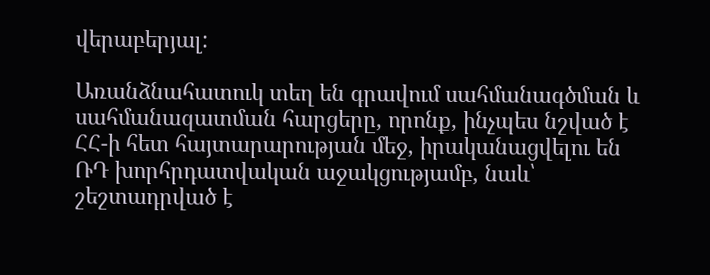վերաբերյալ:

Առանձնահատուկ տեղ են գրավում սահմանագծման և սահմանազատման հարցերը, որոնք, ինչպես նշված է ՀՀ-ի հետ հայտարարության մեջ, իրականացվելու են ՌԴ խորհրդատվական աջակցությամբ, նաև՝ շեշտադրված է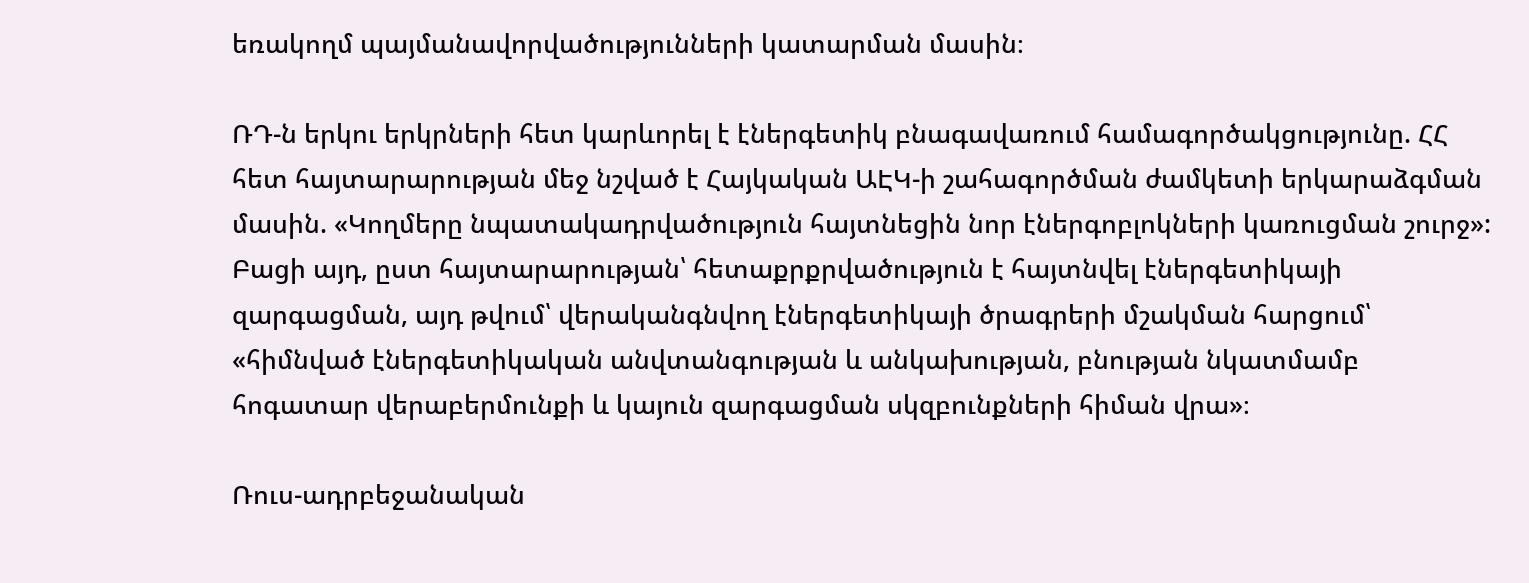եռակողմ պայմանավորվածությունների կատարման մասին։

ՌԴ-ն երկու երկրների հետ կարևորել է էներգետիկ բնագավառում համագործակցությունը. ՀՀ հետ հայտարարության մեջ նշված է Հայկական ԱԷԿ-ի շահագործման ժամկետի երկարաձգման մասին. «Կողմերը նպատակադրվածություն հայտնեցին նոր էներգոբլոկների կառուցման շուրջ»: Բացի այդ, ըստ հայտարարության՝ հետաքրքրվածություն է հայտնվել էներգետիկայի զարգացման, այդ թվում՝ վերականգնվող էներգետիկայի ծրագրերի մշակման հարցում՝ «հիմնված էներգետիկական անվտանգության և անկախության, բնության նկատմամբ հոգատար վերաբերմունքի և կայուն զարգացման սկզբունքների հիման վրա»։

Ռուս-ադրբեջանական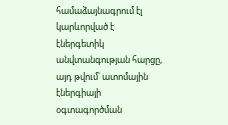համաձայնագրում էլ կարևորված է էներգետիկ անվտանգության հարցը, այդ թվում՝ ատոմային էներգիայի օգտագործման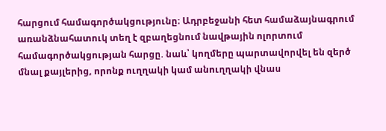հարցում համագործակցությունը։ Ադրբեջանի հետ համաձայնագրում առանձնահատուկ տեղ է զբաղեցնում նավթային ոլորտում համագործակցության հարցը. նաև՝ կողմերը պարտավորվել են զերծ մնալ քայլերից, որոնք ուղղակի կամ անուղղակի վնաս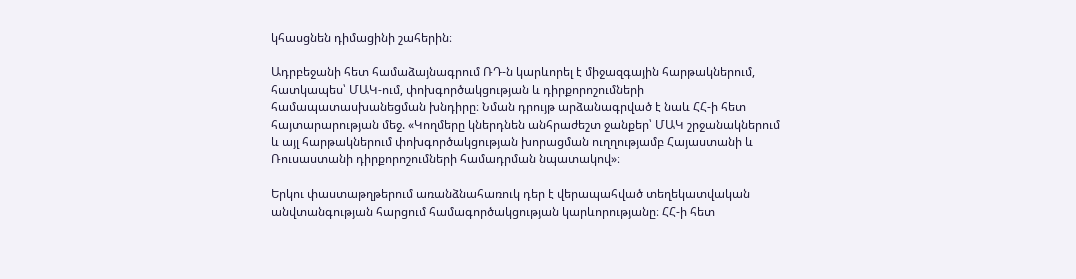կհասցնեն դիմացինի շահերին։

Ադրբեջանի հետ համաձայնագրում ՌԴ-ն կարևորել է միջազգային հարթակներում, հատկապես՝ ՄԱԿ-ում, փոխգործակցության և դիրքորոշումների համապատասխանեցման խնդիրը։ Նման դրույթ արձանագրված է նաև ՀՀ-ի հետ հայտարարության մեջ. «Կողմերը կներդնեն անհրաժեշտ ջանքեր՝ ՄԱԿ շրջանակներում և այլ հարթակներում փոխգործակցության խորացման ուղղությամբ Հայաստանի և Ռուսաստանի դիրքորոշումների համադրման նպատակով»։

Երկու փաստաթղթերում առանձնահառուկ դեր է վերապահված տեղեկատվական անվտանգության հարցում համագործակցության կարևորությանը։ ՀՀ-ի հետ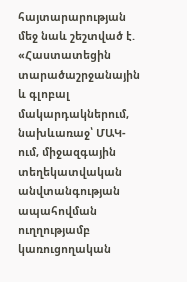հայտարարության մեջ նաև շեշտված է. «Հաստատեցին տարածաշրջանային և գլոբալ մակարդակներում, նախևառաջ՝ ՄԱԿ-ում, միջազգային տեղեկատվական անվտանգության ապահովման ուղղությամբ կառուցողական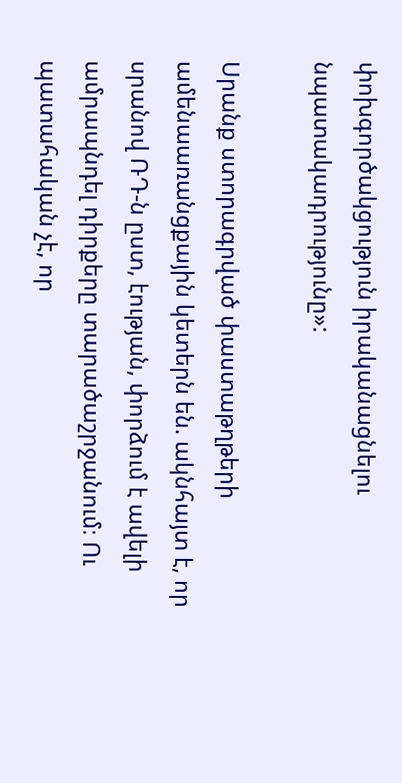փոխգործակցություն իրականացնելու նպատակադրությունը»:

Սրանք ստորագրված փաստաթղթերի ամենաառանցքային կետերն են. ակնհայտ է, որ սրանով ՌԴ-ն ըստ, էության, փորձում է ավելի ամրապնդել դիրքերը տարածաշրջանում։ Ու պատահական չէ, որ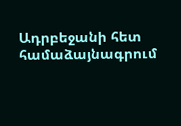Ադրբեջանի հետ համաձայնագրում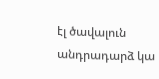էլ ծավալուն անդրադարձ կա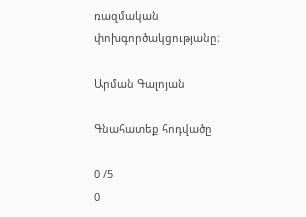ռազմական փոխգործակցությանը։

Արման Գալոյան

Գնահատեք հոդվածը

0 /5
0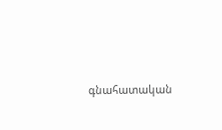գնահատական